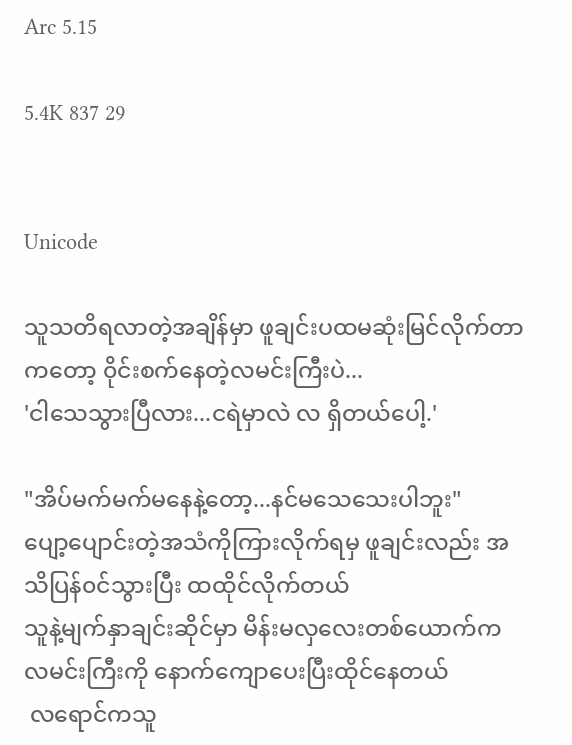Arc 5.15

5.4K 837 29


Unicode

သူသတိရလာတဲ့အချိန်မှာ ဖူချင်းပထမဆုံးမြင်လိုက်တာကတော့ ၀ိုင်းစက်နေတဲ့လမင်းကြီးပဲ...
'ငါသေသွားပြီလား...ငရဲမှာလဲ လ ရှိတယ်ပေါ့.'

"အိပ်မက်မက်မနေနဲ့တော့...နင်မသေသေးပါဘူး"
ပျော့ပျောင်းတဲ့အသံကိုကြားလိုက်ရမှ ဖူချင်းလည်း အသိပြန်၀င်သွားပြီး ထထိုင်လိုက်တယ်
သူနဲ့မျက်နှာချင်းဆိုင်မှာ မိန်းမလှလေးတစ်ယောက်က လမင်းကြီးကို နောက်ကျောပေးပြီးထိုင်နေတယ်
 လရောင်ကသူ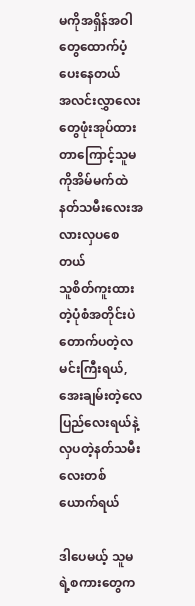မကိုအရှိန်အဝါတွေထောက်ပံ့ပေးနေတယ်
အလင်းလွှာလေးတွေဖုံးအုပ်ထားတာကြောင့်သူမကိုအိမ်မက်ထဲနတ်သမီးလေးအလားလှပစေတယ်
သူစိတ်ကူးထားတဲ့ပုံစံအတိုင်းပဲတောက်ပတဲ့လမင်းကြီးရယ်, အေးချမ်းတဲ့လေပြည်လေးရယ်နဲ့လှပတဲ့နတ်သမီးလေးတစ်ယောက်ရယ်

ဒါပေမယ့် သူမရဲ့စကားတွေက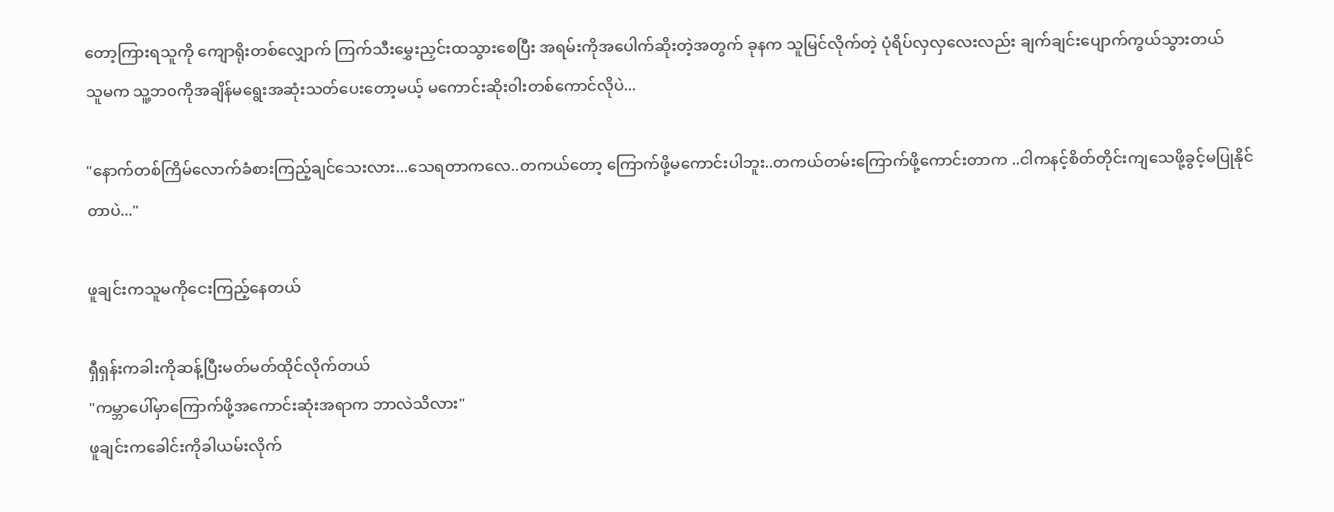တော့ကြားရသူကို ကျောရိုးတစ်လျှောက် ကြက်သီးမွှေးညှင်းထသွားစေပြီး အရမ်းကိုအပေါက်ဆိုးတဲ့အတွက် ခုနက သူမြင်လိုက်တဲ့ ပုံရိပ်လှလှလေးလည်း ချက်ချင်းပျောက်ကွယ်သွားတယ်
သူမက သူ့ဘ၀ကိုအချိန်မရွေးအဆုံးသတ်ပေးတော့မယ့် မကောင်းဆိုး၀ါးတစ်ကောင်လိုပဲ...

"နောက်တစ်ကြိမ်လောက်ခံစားကြည့်ချင်သေးလား...သေရတာကလေ..တကယ်တော့ ကြောက်ဖို့မကောင်းပါဘူး..တကယ်တမ်းကြောက်ဖို့ကောင်းတာက ..ငါကနင့်စိတ်တိုင်းကျသေဖို့ခွင့်မပြုနိုင်တာပဲ..."

ဖူချင်းကသူမကိုငေးကြည့်နေတယ်

ရှီရှန်းကခါးကိုဆန့်ပြီးမတ်မတ်ထိုင်လိုက်တယ်
"ကမ္ဘာပေါ်မှာကြောက်ဖို့အကောင်းဆုံးအရာက ဘာလဲသိလား"
ဖူချင်းကခေါင်းကိုခါယမ်းလိုက်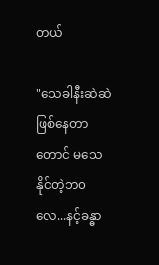တယ်

"သေခါနီးဆဲဆဲဖြစ်နေတာတောင် မသေနိုင်တဲ့ဘ၀လေ...နင့်ခန္ဓာ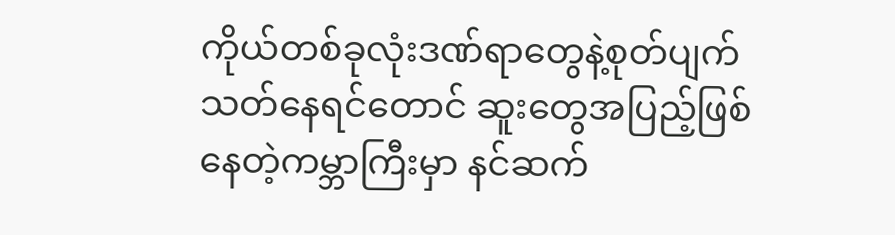ကိုယ်တစ်ခုလုံးဒဏ်ရာတွေနဲ့စုတ်ပျက်သတ်နေရင်တောင် ဆူးတွေအပြည့်ဖြစ်နေတဲ့ကမ္ဘာကြီးမှာ နင်ဆက်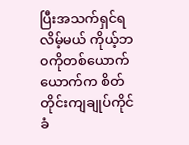ပြီးအသက်ရှင်ရလိမ့်မယ် ကိုယ့်ဘ၀ကိုတစ်ယောက်ယောက်က စိတ်တိုင်းကျချုပ်ကိုင်ခံ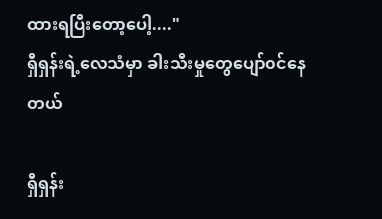ထားရပြီးတော့ပေါ့...."
ရှီရှန်းရဲ့လေသံမှာ ခါးသီးမှုတွေပျော်၀င်နေတယ်

ရှီရှန်း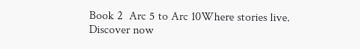Book 2  Arc 5 to Arc 10Where stories live. Discover now